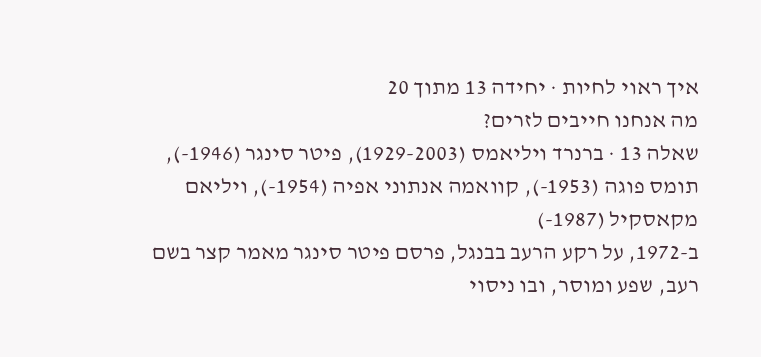איך ראוי לחיות · יחידה 13 מתוך 20
מה אנחנו חייבים לזרים?
שאלה 13 · ברנרד ויליאמס (1929-2003), פיטר סינגר (1946-), תומס פוגה (1953-), קוואמה אנתוני אפיה (1954-), ויליאם מקאסקיל (1987-)
ב-1972, על רקע הרעב בבנגל, פרסם פיטר סינגר מאמר קצר בשם רעב, שפע ומוסר, ובו ניסוי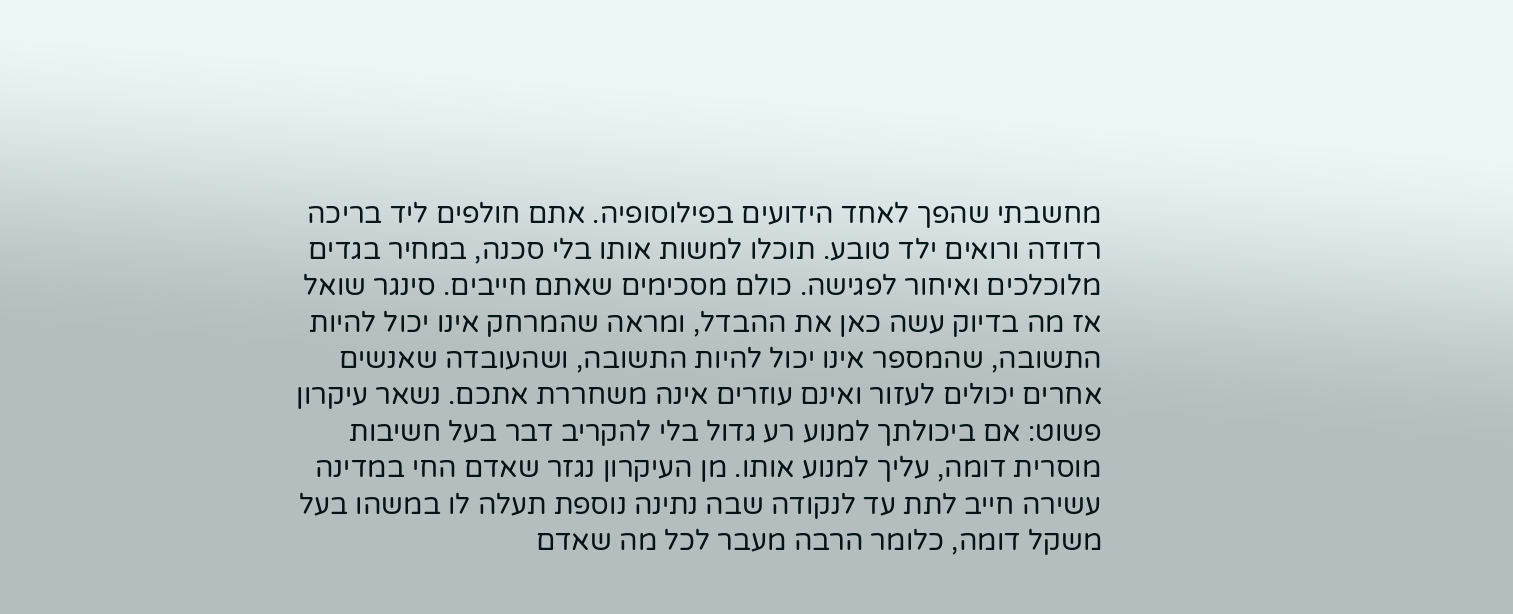מחשבתי שהפך לאחד הידועים בפילוסופיה. אתם חולפים ליד בריכה רדודה ורואים ילד טובע. תוכלו למשות אותו בלי סכנה, במחיר בגדים מלוכלכים ואיחור לפגישה. כולם מסכימים שאתם חייבים. סינגר שואל אז מה בדיוק עשה כאן את ההבדל, ומראה שהמרחק אינו יכול להיות התשובה, שהמספר אינו יכול להיות התשובה, ושהעובדה שאנשים אחרים יכולים לעזור ואינם עוזרים אינה משחררת אתכם. נשאר עיקרון פשוט: אם ביכולתך למנוע רע גדול בלי להקריב דבר בעל חשיבות מוסרית דומה, עליך למנוע אותו. מן העיקרון נגזר שאדם החי במדינה עשירה חייב לתת עד לנקודה שבה נתינה נוספת תעלה לו במשהו בעל משקל דומה, כלומר הרבה מעבר לכל מה שאדם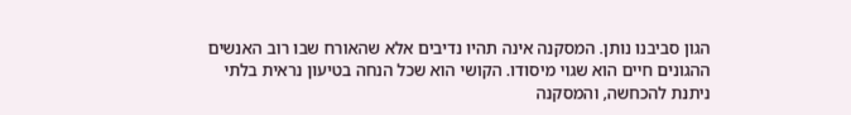הגון סביבנו נותן. המסקנה אינה תהיו נדיבים אלא שהאורח שבו רוב האנשים ההגונים חיים הוא שגוי מיסודו. הקושי הוא שכל הנחה בטיעון נראית בלתי ניתנת להכחשה, והמסקנה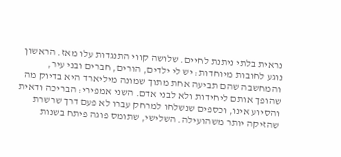נראית בלתי ניתנת לחיים. שלושה קווי התנגדות עלו מאז. הראשון נוגע לחובות מיוחדות: יש לי ילדים, הורים, חברים ובני עיר, והמחשבה שהם תביעה אחת מתוך שמונה מיליארד היא בדיוק מה שהופך אותם ליחידות ולא לבני אדם. השני אמפירי: הבריכה ודאית והסיוע אינו, וכספים שנשלחו למרחק עברו לא פעם דרך שרשרת שהזיקה יותר משהועילה. השלישי, שתומס פוגה פיתח בשנות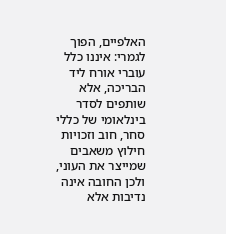האלפיים, הפוך לגמרי: איננו כלל עוברי אורח ליד הבריכה, אלא שותפים לסדר בינלאומי של כללי סחר, חוב וזכויות חילוץ משאבים שמייצר את העוני, ולכן החובה אינה נדיבות אלא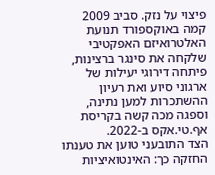פיצוי על נזק. סביב 2009 קמה באוקספורד תנועת האלטרואיזם האפקטיבי שלקחה את סינגר ברצינות, פיתחה דירוגי יעילות של ארגוני סיוע ואת רעיון ההשתכרות למען נתינה, וספגה מכה קשה בקריסת אף.טי.אקס ב-2022.
הצד התובעני טוען את טענתו החזקה כך: האינטואיציות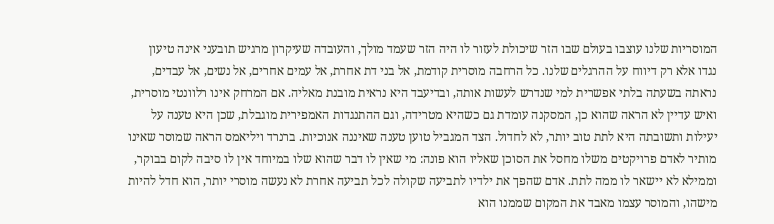המוסריות שלנו עוצבו בעולם שבו הזר שיכולת לעזור לו היה הזר שעמד מולך, והעובדה שעיקרון מרגיש תובעני אינה טיעון נגדו אלא רק דיווח על ההרגלים שלנו. כל הרחבה מוסרית קודמת, אל בני דת אחרת, אל עמים אחרים, אל נשים, אל עבדים, נראתה בשעתה בלתי אפשרית למי שנדרש לעשות אותה, ובדיעבד היא נראית מובנת מאליה. אם המרחק אינו רלוונטי מוסרית, ואיש עדיין לא הראה שהוא כן, המסקנה עומדת גם כשהיא מטרידה, וגם ההתנגדות האמפירית מוגבלת, שכן היא טענה על יעילות ותשובתה היא לתת טוב יותר, לא לחדול. הצד המגביל טוען טענה שאיננה אנוכיות. ברנרד ויליאמס הראה שמוסר שאינו מותיר לאדם פרויקטים משלו מחסל את הסוכן שאליו הוא פונה: מי שאין לו דבר שהוא שלו במיוחד אין לו סיבה לקום בבוקר, וממילא לא יישאר לו ממה לתת. אדם שהפך את ילדיו לתביעה שקולה לכל תביעה אחרת לא נעשה מוסרי יותר, הוא חדל להיות מישהו, והמוסר עצמו מאבד את המקום שממנו הוא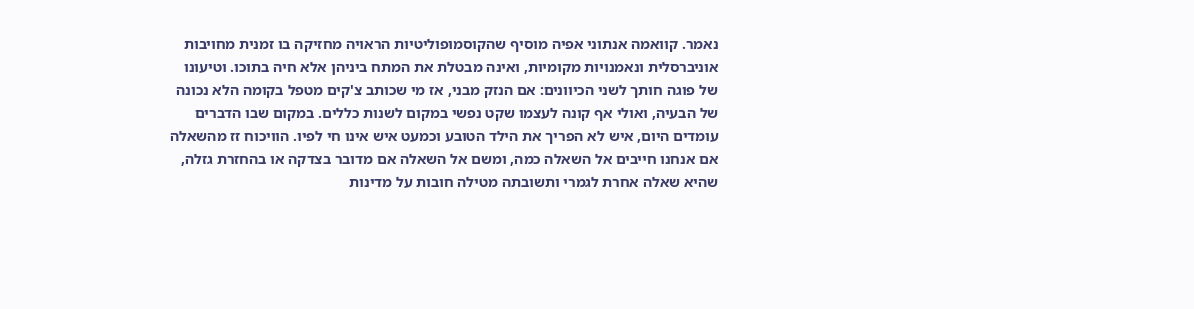נאמר. קוואמה אנתוני אפיה מוסיף שהקוסמופוליטיות הראויה מחזיקה בו זמנית מחויבות אוניברסלית ונאמנויות מקומיות, ואינה מבטלת את המתח ביניהן אלא חיה בתוכו. וטיעונו של פוגה חותך לשני הכיוונים: אם הנזק מבני, אז מי שכותב צ'קים מטפל בקומה הלא נכונה של הבעיה, ואולי אף קונה לעצמו שקט נפשי במקום לשנות כללים. במקום שבו הדברים עומדים היום, איש לא הפריך את הילד הטובע וכמעט איש אינו חי לפיו. הוויכוח זז מהשאלה אם אנחנו חייבים אל השאלה כמה, ומשם אל השאלה אם מדובר בצדקה או בהחזרת גזלה, שהיא שאלה אחרת לגמרי ותשובתה מטילה חובות על מדינות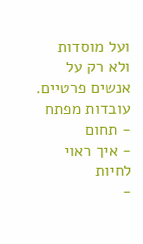ועל מוסדות ולא רק על אנשים פרטיים.
עובדות מפתח
- תחום
- איך ראוי לחיות
-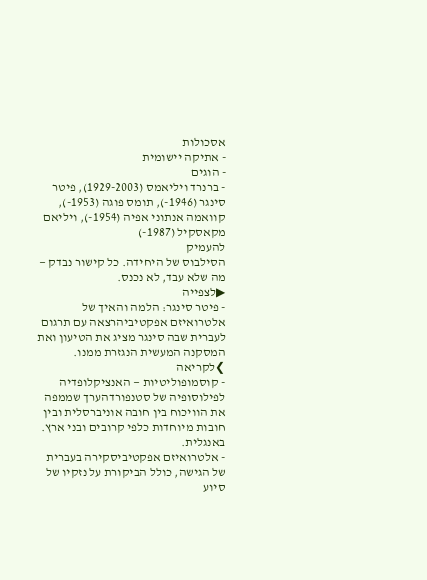אסכולות
- אתיקה יישומית
- הוגים
- ברנרד ויליאמס (1929-2003), פיטר סינגר (1946-), תומס פוגה (1953-), קוואמה אנתוני אפיה (1954-), ויליאם מקאסקיל (1987-)
להעמיק
הסילבוס של היחידה. כל קישור נבדק — מה שלא עבד, לא נכנס.
▶לצפייה
- פיטר סינגר: הלמה והאיך של אלטרואיזם אפקטיביהרצאה עם תרגום לעברית שבה סינגר מציג את הטיעון ואת המסקנה המעשית הנגזרת ממנו.
❯לקריאה
- קוסמופוליטיות — האנציקלופדיה לפילוסופיה של סטנפורדהערך שממפה את הוויכוח בין חובה אוניברסלית ובין חובות מיוחדות כלפי קרובים ובני ארץ. באנגלית.
- אלטרואיזם אפקטיביסקירה בעברית של הגישה, כולל הביקורת על נזקיו של סיוע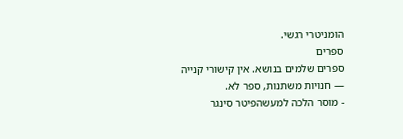הומניטרי רגשי.
ספרים
ספרים שלמים בנושא. אין קישורי קנייה — חנויות משתנות, ספר לא.
- מוסר הלכה למעשהפיטר סינגר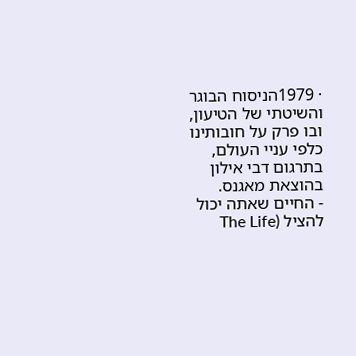· 1979הניסוח הבוגר והשיטתי של הטיעון, ובו פרק על חובותינו כלפי עניי העולם, בתרגום דבי אילון בהוצאת מאגנס.
- החיים שאתה יכול להציל (The Life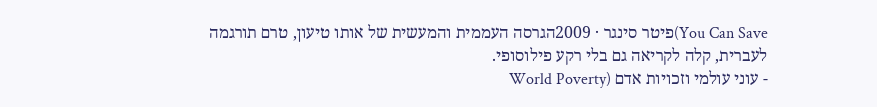You Can Save)פיטר סינגר · 2009הגרסה העממית והמעשית של אותו טיעון, טרם תורגמה לעברית, קלה לקריאה גם בלי רקע פילוסופי.
- עוני עולמי וזכויות אדם (World Poverty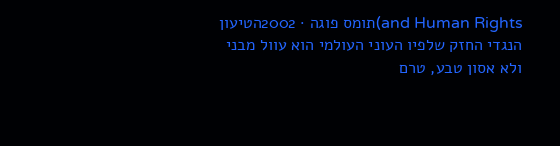and Human Rights)תומס פוגה · 2002הטיעון הנגדי החזק שלפיו העוני העולמי הוא עוול מבני ולא אסון טבע, טרם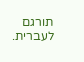תורגם לעברית.